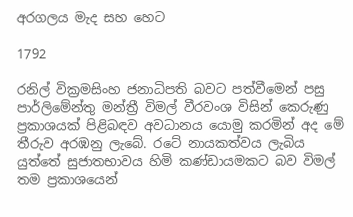අරගලය මැද සහ හෙට

1792

රනිල් වික්‍රමසිංහ ජනාධිපති බවට පත්වීමෙන් පසු පාර්ලිමේන්තු මන්ත්‍රී විමල් වීරවංශ විසින් කෙරුණු ප්‍රකාශයක් පිළිබඳව අවධානය යොමු කරමින් අද මේ තීරුව අරඹනු ලැබේ. රටේ නායකත්වය ලැබිය යුත්තේ සුජාතභාවය හිමි කණ්ඩායමකට බව විමල් තම ප්‍රකාශයෙන්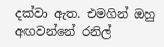දක්වා ඇත. එමගින් ඔහු අඟවන්නේ රනිල්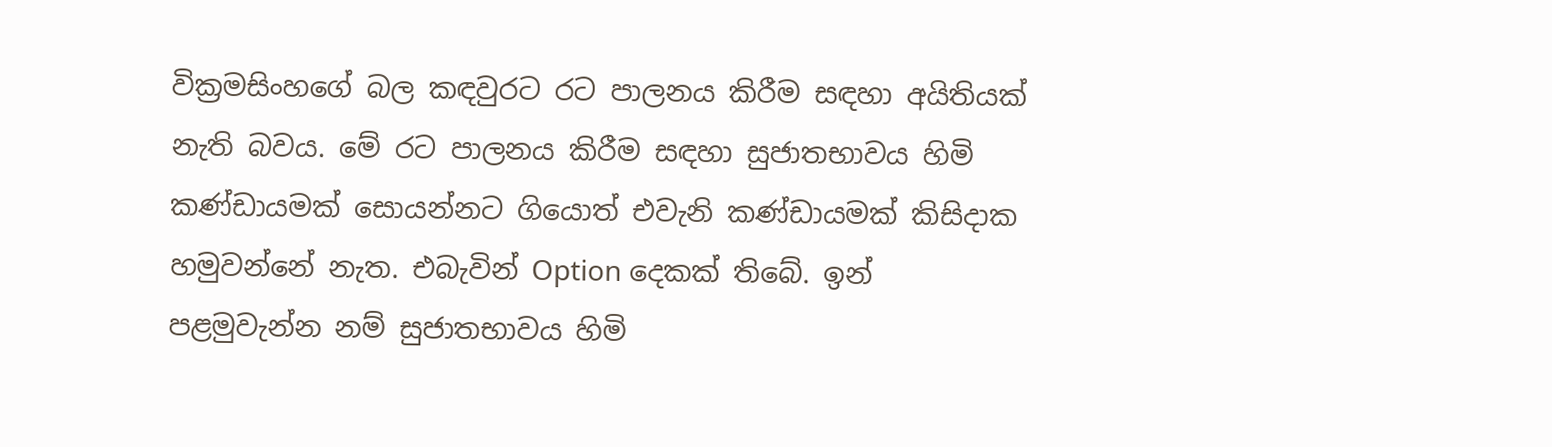වික්‍රමසිංහගේ බල කඳවුරට රට පාලනය කිරීම සඳහා අයිතියක් නැති බවය. මේ රට පාලනය කිරීම සඳහා සුජාතභාවය හිමි කණ්ඩායමක් සොයන්නට ගියොත් එවැනි කණ්ඩායමක් කිසිදාක හමුවන්නේ නැත. එබැවින් Option දෙකක් තිබේ. ඉන් පළමුවැන්න නම් සුජාතභාවය හිමි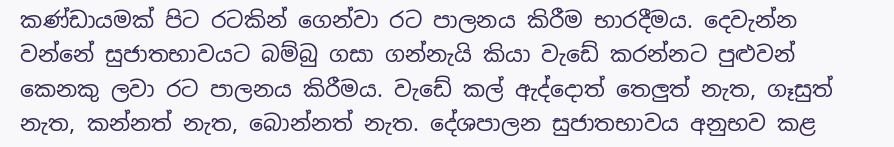කණ්ඩායමක් පිට රටකින් ගෙන්වා රට පාලනය කිරීම භාරදීමය. දෙවැන්න වන්නේ සුජාතභාවයට බම්බු ගසා ගන්නැයි කියා වැඩේ කරන්නට පුළුවන් කෙනකු ලවා රට පාලනය කිරීමය. වැඩේ කල් ඇද්දොත් තෙලුත් නැත, ගෑසුත් නැත, කන්නත් නැත, බොන්නත් නැත. දේශපාලන සුජාතභාවය අනුභව කළ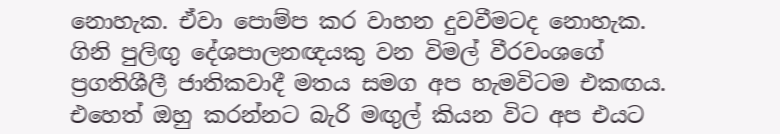නොහැක. ඒවා පොම්ප කර වාහන දුවවීමටද නොහැක. ගිනි පුලිඟු දේශපාලනඥයකු වන විමල් වීරවංශගේ ප්‍රගතිශීලී ජාතිකවාදී මතය සමග අප හැමවිටම එකඟය. එහෙත් ඔහු කරන්නට බැරි මඟුල් කියන විට අප එයට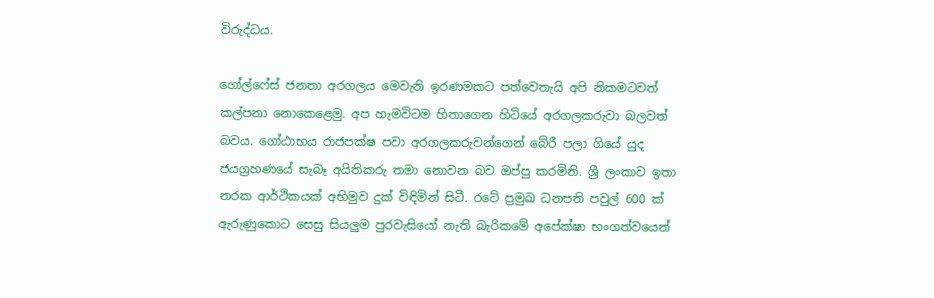විරුද්ධය.

ගෝල්ෆේස් ජනතා අරගලය මෙවැනි ඉරණමකට පත්වෙතැයි අපි නිකමටවත් කල්පනා නොකෙළෙමු. අප හැමවිටම හිතාගෙන හිටියේ අරගලකරුවා බලවත් බවය. ගෝඨාභය රාජපක්ෂ පවා අරගලකරුවන්ගෙන් බේරී පලා ගියේ යුද ජයග්‍රහණයේ සැබෑ අයිතිකරු තමා නොවන බව ඔප්පු කරමිනි. ශ්‍රී ලංකාව ඉතා නරක ආර්ථිකයක් අභිමුව දුක් විඳිමින් සිටී. රටේ ප්‍රමුඛ ධනපති පවුල් 600 ක් ඇරුණුකොට සෙසු සියලුම පුරවැසියෝ නැති බැරිකමේ අපේක්ෂා භංගත්වයෙන්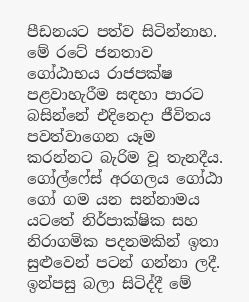පීඩනයට පත්ව සිටින්නාහ. මේ රටේ ජනතාව ගෝඨාභය රාජපක්ෂ පළවාහැරීම සඳහා පාරට බසින්නේ එදිනෙදා ජීවිතය පවත්වාගෙන යෑම කරන්නට බැරිම වූ තැනදීය. ගෝල්ෆේස් අරගලය ගෝඨා ගෝ ගම යන සන්නාමය යටතේ නිර්පාක්ෂික සහ නිරාගමික පදනමකින් ඉතා සුළුවෙන් පටන් ගන්නා ලදී. ඉන්පසු බලා සිටිද්දී මේ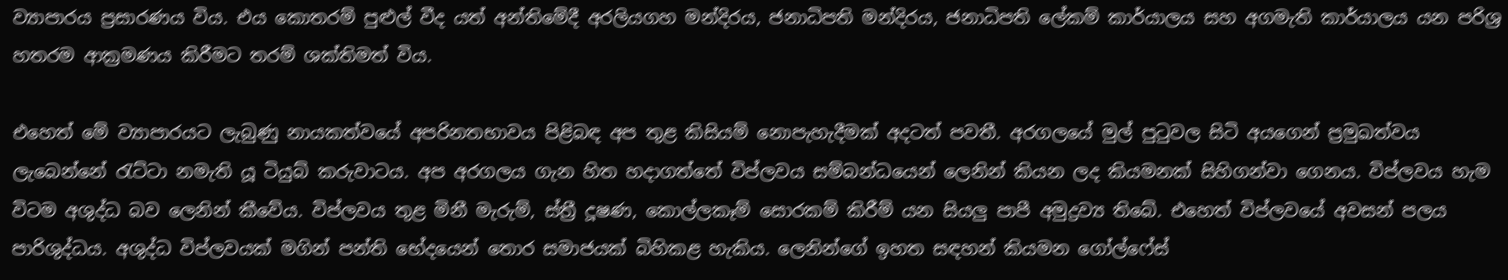ව්‍යාපාරය ප්‍රසාරණය විය. එය කොතරම් පුළුල් වීද යත් අන්තිමේදී අරලියගහ මන්දිරය, ජනාධිපති මන්දිරය, ජනාධිපති ලේකම් කාර්යාලය සහ අගමැති කාර්යාලය යන පරිශ්‍ර හතරම ආක්‍රමණය කිරීමට තරම් ශක්තිමත් විය.

එහෙත් මේ ව්‍යාපාරයට ලැබුණු නායකත්වයේ අපරිනතභාවය පිළිබඳ අප තුළ කිසියම් නොපැහැදීමක් අදටත් පවතී. අරගලයේ මුල් පුටුවල සිටි අයගෙන් ප්‍රමුඛත්වය ලැබෙන්නේ රැට්ටා නමැති යූ ටියුබ් කරුවාටය. අප අරගලය ගැන හිත හදාගත්තේ විප්ලවය සම්බන්ධයෙන් ලෙනින් කියන ලද කියමනක් සිහිගන්වා ගෙනය. විප්ලවය හැම විටම අශුද්ධ බව ලෙනින් කීවේය. විප්ලවය තුළ මිනී මැරුම්, ස්ත්‍රී දූෂණ, කොල්ලකෑම් සොරකම් කිරීම් යන සියලු පාපී අමුද්‍රව්‍ය තිබේ. එහෙත් විප්ලවයේ අවසන් පලය පාරිශුද්ධය. අශුද්ධ විප්ලවයක් මගින් පන්ති භේදයෙන් තොර සමාජයක් බිහිකළ හැකිය. ලෙනින්ගේ ඉහත සඳහන් කියමන ගෝල්ෆේස්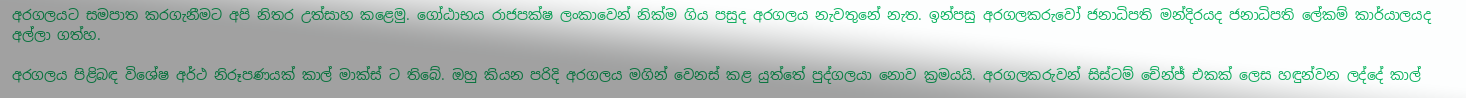අරගලයට සමපාත කරගැනීමට අපි නිතර උත්සාහ කළෙමු. ගෝඨාභය රාජපක්ෂ ලංකාවෙන් නික්ම ගිය පසුද අරගලය නැවතුනේ නැත. ඉන්පසු අරගලකරුවෝ ජනාධිපති මන්දිරයද ජනාධිපති ලේකම් කාර්යාලයද අල්ලා ගත්හ.

අරගලය පිළිබඳ විශේෂ අර්ථ නිරූපණයක් කාල් මාක්ස් ට තිබේ. ඔහු කියන පරිදි අරගලය මගින් වෙනස් කළ යුත්තේ පුද්ගලයා නොව ක්‍රමයයි. අරගලකරුවන් සිස්ටම් චේන්ජ් එකක් ලෙස හඳුන්වන ලද්දේ කාල්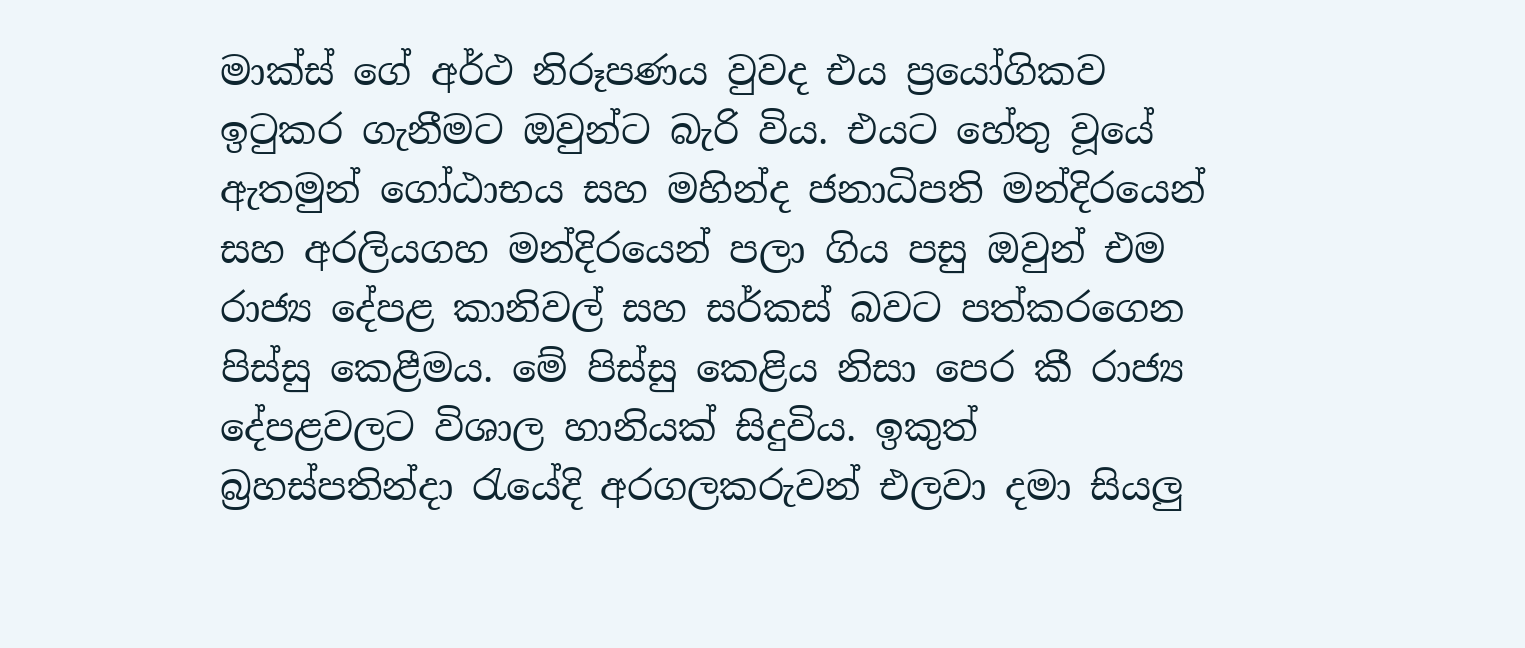මාක්ස් ගේ අර්ථ නිරූපණය වුවද එය ප්‍රයෝගිකව ඉටුකර ගැනීමට ඔවුන්ට බැරි විය. එයට හේතු වූයේ ඇතමුන් ගෝඨාභය සහ මහින්ද ජනාධිපති මන්දිරයෙන් සහ අරලියගහ මන්දිරයෙන් පලා ගිය පසු ඔවුන් එම රාජ්‍ය දේපළ කානිවල් සහ සර්කස් බවට පත්කරගෙන පිස්සු කෙළීමය. මේ පිස්සු කෙළිය නිසා පෙර කී රාජ්‍ය දේපළවලට විශාල හානියක් සිදුවිය. ඉකුත් බ්‍රහස්පතින්දා රැයේදි අරගලකරුවන් එලවා දමා සියලු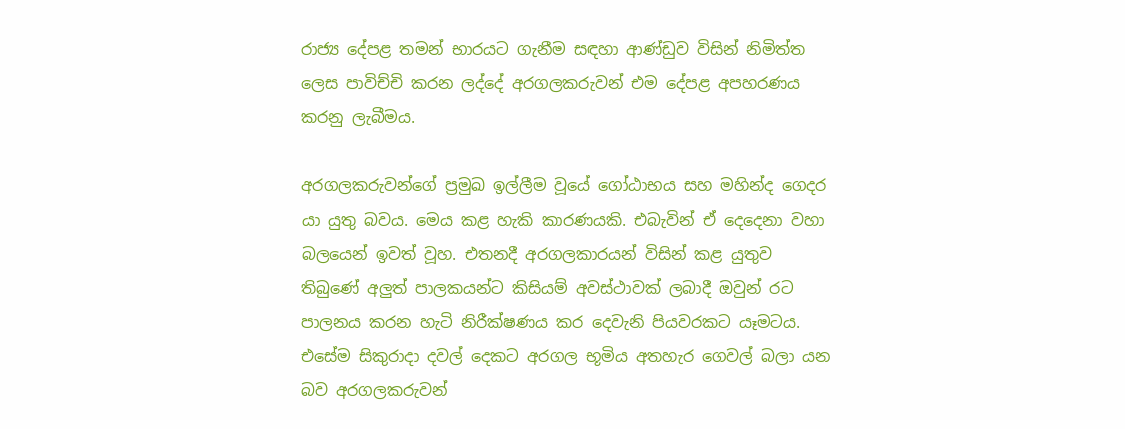රාජ්‍ය දේපළ තමන් භාරයට ගැනීම සඳහා ආණ්ඩුව විසින් නිමිත්ත ලෙස පාවිච්චි කරන ලද්දේ අරගලකරුවන් එම දේපළ අපහරණය කරනු ලැබීමය.

අරගලකරුවන්ගේ ප්‍රමුඛ ඉල්ලීම වූයේ ගෝඨාභය සහ මහින්ද ගෙදර යා යුතු බවය. මෙය කළ හැකි කාරණයකි. එබැවින් ඒ දෙදෙනා වහා බලයෙන් ඉවත් වූහ. එතනදී අරගලකාරයන් විසින් කළ යුතුව තිබුණේ අලුත් පාලකයන්ට කිසියම් අවස්ථාවක් ලබාදී ඔවුන් රට පාලනය කරන හැටි නිරීක්ෂණය කර දෙවැනි පියවරකට යෑමටය. එසේම සිකුරාදා දවල් දෙකට අරගල භූමිය අතහැර ගෙවල් බලා යන බව අරගලකරුවන්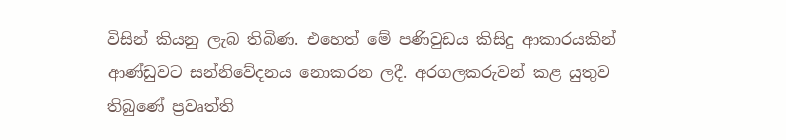විසින් කියනු ලැබ තිබිණ. එහෙත් මේ පණිවුඩය කිසිදු ආකාරයකින් ආණ්ඩුවට සන්නිවේදනය නොකරන ලදී. අරගලකරුවන් කළ යුතුව තිබුණේ ප්‍රවෘත්ති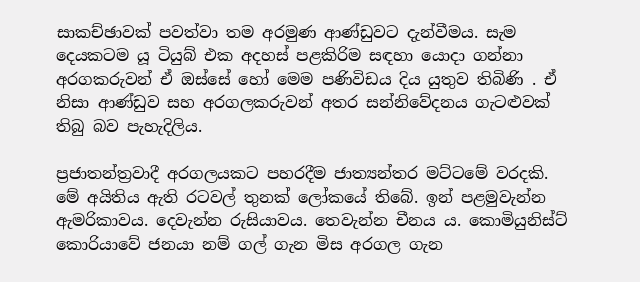සාකච්ඡාවක් පවත්වා තම අරමුණ ආණ්ඩුවට දැන්වීමය. සැම දෙයකටම යූ ටියුබ් එක අදහස් පළකිරිම සඳහා යොදා ගන්නා අරගකරුවන් ඒ ඔස්සේ හෝ මෙම පණිවිඩය දිය යුතුව තිබිණි . ඒ නිසා ආණ්ඩුව සහ අරගලකරුවන් අතර සන්නිවේදනය ගැටළුවක් තිබු බව පැහැදිලිය.

ප්‍රජාතන්ත්‍රවාදී අරගලයකට පහරදීම ජාත්‍යන්තර මට්ටමේ වරදකි. මේ අයිතිය ඇති රටවල් තුනක් ලෝකයේ තිබේ. ඉන් පළමුවැන්න ඇමරිකාවය. දෙවැන්න රුසියාවය. තෙවැන්න චීනය ය. කොමියුනිස්ට් කොරියාවේ ජනයා නම් ගල් ගැන මිස අරගල ගැන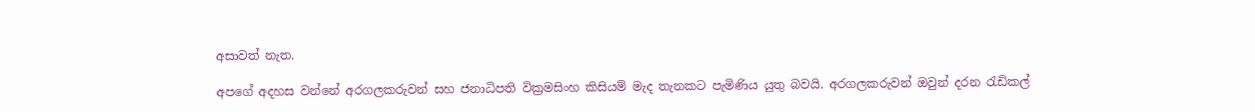අසාවත් නැත.

අපගේ අදහස වන්නේ අරගලකරුවන් සහ ජනාධිපති වික්‍රමසිංහ කිසියම් මැද තැනකට පැමිණිය යුතු බවයි. අරගලකරුවන් ඔවුන් දරන රැඩිකල්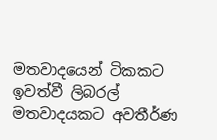මතවාදයෙන් ටිකකට ඉවත්වී ලිබරල් මතවාදයකට අවතීර්ණ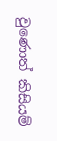වුණොත් කිසියම්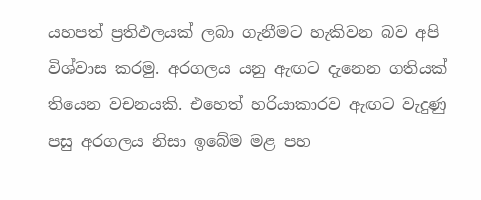යහපත් ප්‍රතිඵලයක් ලබා ගැනීමට හැකිවන බව අපි විශ්වාස කරමු. අරගලය යනු ඇඟට දැනෙන ගතියක් තියෙන වචනයකි. එහෙත් හරියාකාරව ඇඟට වැදුණු පසු අරගලය නිසා ඉබේම මළ පහ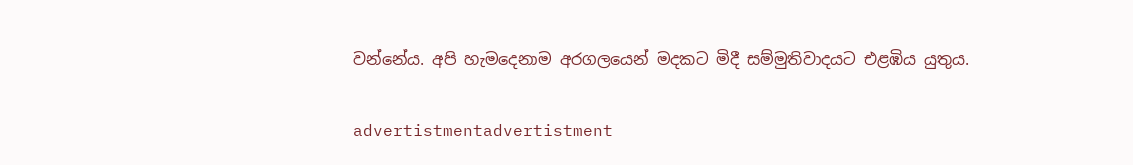වන්නේය. අපි හැමදෙනාම අරගලයෙන් මදකට මිදී සම්මුතිවාදයට එළඹිය යුතුය.

advertistmentadvertistment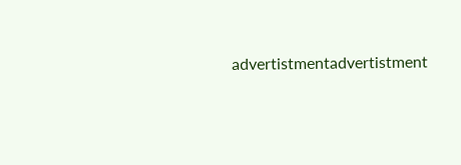advertistmentadvertistment